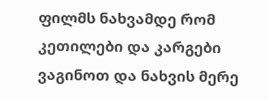ფილმს ნახვამდე რომ კეთილები და კარგები ვაგინოთ და ნახვის მერე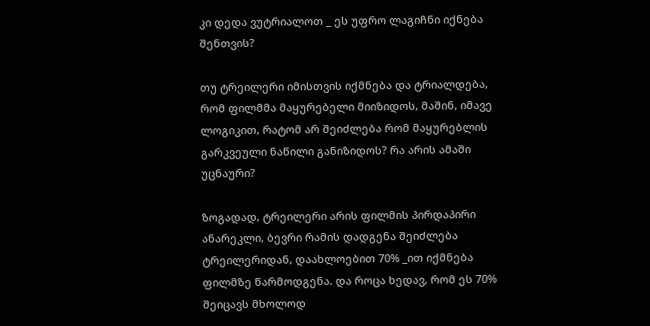კი დედა ვუტრიალოთ _ ეს უფრო ლაგიჩნი იქნება შენთვის?

თუ ტრეილერი იმისთვის იქმნება და ტრიალდება, რომ ფილმმა მაყურებელი მიიზიდოს, მაშინ, იმავე ლოგიკით, რატომ არ შეიძლება რომ მაყურებლის გარკვეული ნაწილი განიზიდოს? რა არის ამაში უცნაური?

ზოგადად, ტრეილერი არის ფილმის პირდაპირი ანარეკლი, ბევრი რამის დადგენა შეიძლება ტრეილერიდან, დაახლოებით 70% _ით იქმნება ფილმზე წარმოდგენა. და როცა ხედავ, რომ ეს 70% შეიცავს მხოლოდ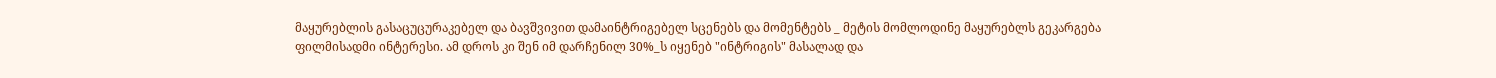მაყურებლის გასაცუცურაკებელ და ბავშვივით დამაინტრიგებელ სცენებს და მომენტებს _ მეტის მომლოდინე მაყურებლს გეკარგება ფილმისადმი ინტერესი. ამ დროს კი შენ იმ დარჩენილ 30%_ს იყენებ "ინტრიგის" მასალად და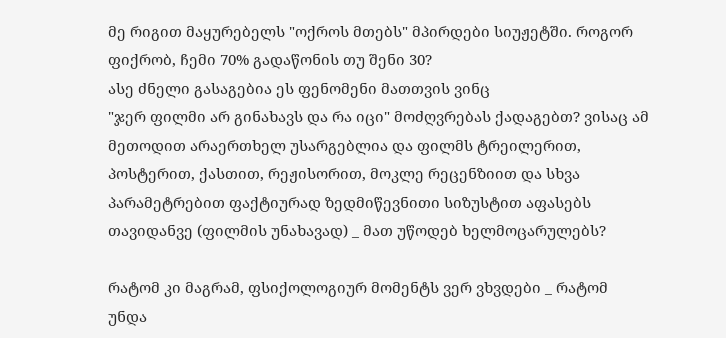მე რიგით მაყურებელს "ოქროს მთებს" მპირდები სიუჟეტში. როგორ ფიქრობ, ჩემი 70% გადაწონის თუ შენი 30?
ასე ძნელი გასაგებია ეს ფენომენი მათთვის ვინც
"ჯერ ფილმი არ გინახავს და რა იცი" მოძღვრებას ქადაგებთ? ვისაც ამ მეთოდით არაერთხელ უსარგებლია და ფილმს ტრეილერით, პოსტერით, ქასთით, რეჟისორით, მოკლე რეცენზიით და სხვა პარამეტრებით ფაქტიურად ზედმიწევნითი სიზუსტით აფასებს თავიდანვე (ფილმის უნახავად) _ მათ უწოდებ ხელმოცარულებს?

რატომ კი მაგრამ, ფსიქოლოგიურ მომენტს ვერ ვხვდები _ რატომ უნდა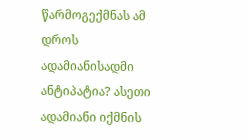წარმოგექმნას ამ დროს ადამიანისადმი ანტიპატია? ასეთი ადამიანი იქმნის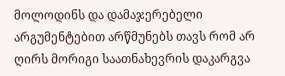მოლოდინს და დამაჯერებელი არგუმენტებით არწმუნებს თავს რომ არ ღირს მორიგი საათნახევრის დაკარგვა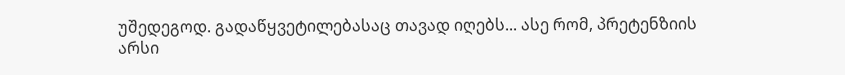უშედეგოდ. გადაწყვეტილებასაც თავად იღებს... ასე რომ, პრეტენზიის არსი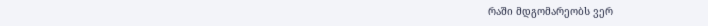რაში მდგომარეობს ვერ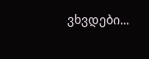ვხვდები...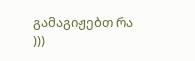გამაგიჟებთ რა )))